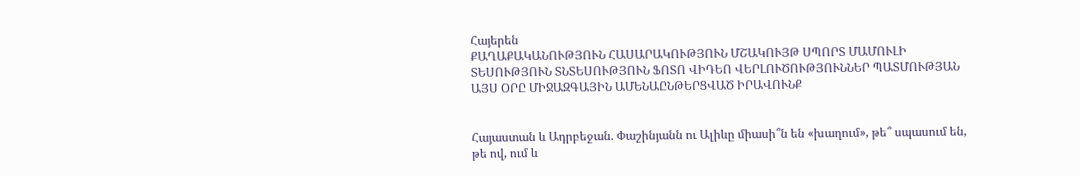Հայերեն
ՔԱՂԱՔԱԿԱՆՈՒԹՅՈՒՆ ՀԱՍԱՐԱԿՈՒԹՅՈՒՆ ՄՇԱԿՈՒՅԹ ՍՊՈՐՏ ՄԱՄՈՒԼԻ ՏԵՍՈՒԹՅՈՒՆ ՏՆՏԵՍՈՒԹՅՈՒՆ ՖՈՏՈ ՎԻԴԵՈ ՎԵՐԼՈՒԾՈՒԹՅՈՒՆՆԵՐ ՊԱՏՄՈՒԹՅԱՆ ԱՅՍ ՕՐԸ ՄԻՋԱԶԳԱՅԻՆ ԱՄԵՆԱԸՆԹԵՐՑՎԱԾ ԻՐԱՎՈՒՆՔ


Հայաստան և Ադրբեջան. Փաշինյանն ու Ալիևը միասի՞ն են «խաղում», թե՞ սպասում են, թե ով, ում և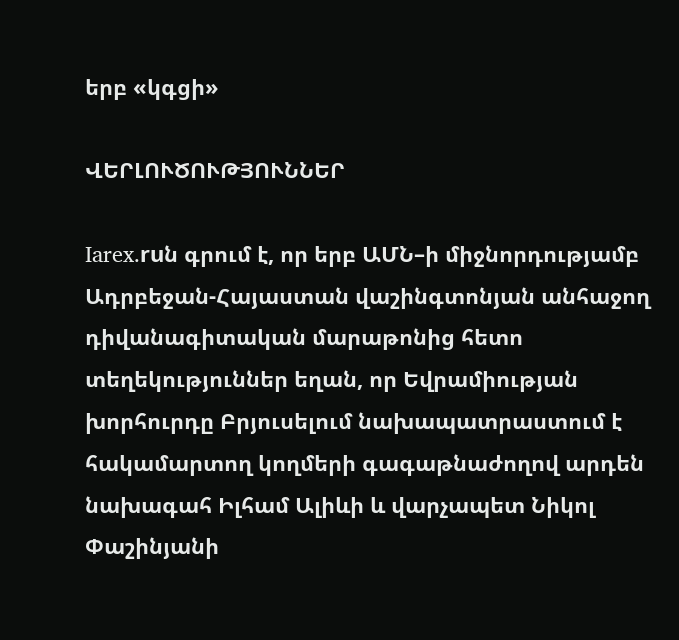երբ «կգցի»

ՎԵՐԼՈՒԾՈՒԹՅՈՒՆՆԵՐ

Iarex.ruն գրում է, որ երբ ԱՄՆ–ի միջնորդությամբ Ադրբեջան-Հայաստան վաշինգտոնյան անհաջող դիվանագիտական մարաթոնից հետո տեղեկություններ եղան, որ Եվրամիության խորհուրդը Բրյուսելում նախապատրաստում է հակամարտող կողմերի գագաթնաժողով արդեն նախագահ Իլհամ Ալիևի և վարչապետ Նիկոլ Փաշինյանի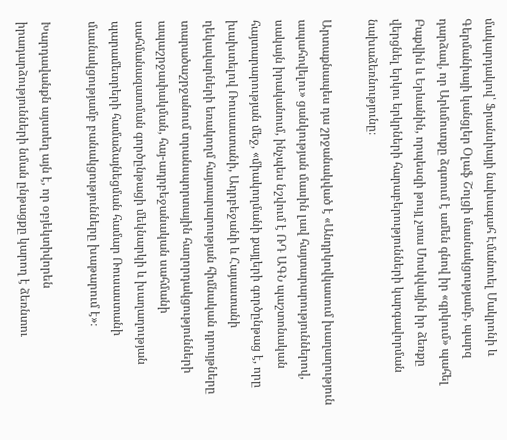մակարդակով՝ Ֆրանսիայի նախագահ Էմանուել Մակրոնի և Գերմանիայի կանցլեր Օլաֆ Շոլցի մասնակցությամբ, պարզ դարձավ, որ Արևմուտքը ձգտում է ամեն գնով իր «գրկում» պահել Բաքվին և Երևանին, որպեսզի թույլ չտա Մոսկվային իր ձեռքը վերցնել երկու երկրների հարաբերությունների կարգավորման նախաձեռնությունը։

Արտաքնապես դա շրջանակված է «Անդրկովկասում խաղաղություն ապահովելու» ցանկության մասին լավ հայտարարություններով, սակայն իրականում, ինչպես նշվում է ՌԴ ԱԳՆ պաշտոնական հայտարարության մեջ, «միակողմանի քայլերի գործընթաց է, որը խախտելով Ռուսաստանի, Ադրբեջանի և Հայաստանի ղեկավարների եռակողմ հայտարարության հիմնական դրույթները տարածաշրջանում տրանսպորտային հաղորդակցությունների ապաշրջափակման, հայ-ադրբեջանական սահմանի սահմանազատման գործընթացի մեկնարկի և խաղաղության պարամետրերի համաձայնեցման համար Ռուսաստանի մասնակցությամբ բանակցությունները խաթարում է»։

Խարդավանքն այստեղ այն է, որ օբյեկտիվորեն իրադարձությունների նման ընթացքը կարող է ձեռնտու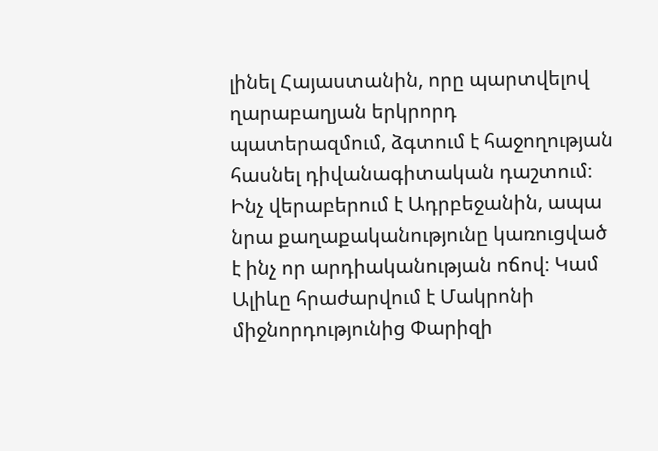լինել Հայաստանին, որը պարտվելով ղարաբաղյան երկրորդ պատերազմում, ձգտում է հաջողության հասնել դիվանագիտական դաշտում։ Ինչ վերաբերում է Ադրբեջանին, ապա նրա քաղաքականությունը կառուցված է ինչ որ արդիականության ոճով։ Կամ Ալիևը հրաժարվում է Մակրոնի միջնորդությունից Փարիզի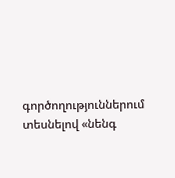գործողություններում տեսնելով «նենգ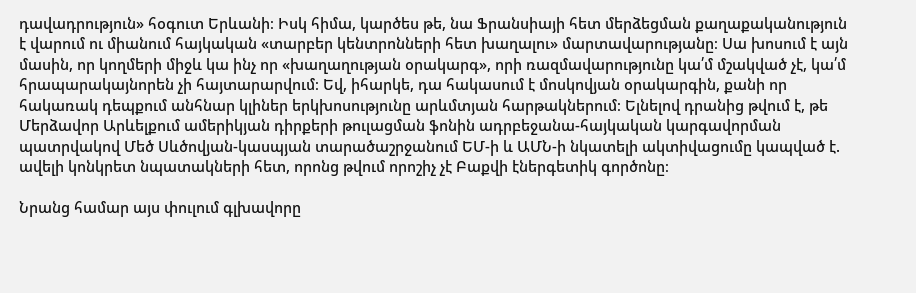դավադրություն» հօգուտ Երևանի։ Իսկ հիմա, կարծես թե, նա Ֆրանսիայի հետ մերձեցման քաղաքականություն է վարում ու միանում հայկական «տարբեր կենտրոնների հետ խաղալու» մարտավարությանը։ Սա խոսում է այն մասին, որ կողմերի միջև կա ինչ որ «խաղաղության օրակարգ», որի ռազմավարությունը կա՛մ մշակված չէ, կա՛մ հրապարակայնորեն չի հայտարարվում։ Եվ, իհարկե, դա հակասում է մոսկովյան օրակարգին, քանի որ հակառակ դեպքում անհնար կլիներ երկխոսությունը արևմտյան հարթակներում։ Ելնելով դրանից թվում է, թե Մերձավոր Արևելքում ամերիկյան դիրքերի թուլացման ֆոնին ադրբեջանա-հայկական կարգավորման պատրվակով Մեծ Սևծովյան-կասպյան տարածաշրջանում ԵՄ-ի և ԱՄՆ-ի նկատելի ակտիվացումը կապված է. ավելի կոնկրետ նպատակների հետ, որոնց թվում որոշիչ չէ Բաքվի էներգետիկ գործոնը։

Նրանց համար այս փուլում գլխավորը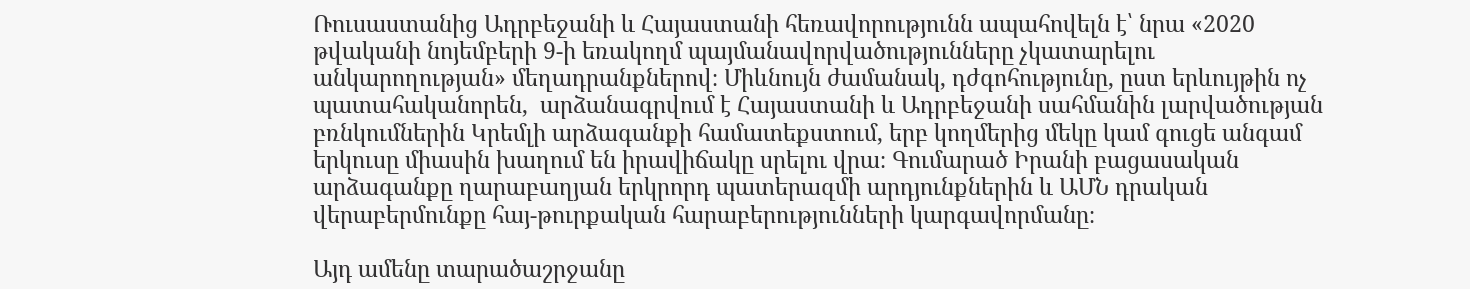Ռուսաստանից Ադրբեջանի և Հայաստանի հեռավորությունն ապահովելն է՝ նրա «2020 թվականի նոյեմբերի 9-ի եռակողմ պայմանավորվածությունները չկատարելու անկարողության» մեղադրանքներով։ Միևնույն ժամանակ, դժգոհությունը, ըստ երևույթին ոչ պատահականորեն,  արձանագրվում է Հայաստանի և Ադրբեջանի սահմանին լարվածության բռնկումներին Կրեմլի արձագանքի համատեքստում, երբ կողմերից մեկը կամ գուցե անգամ երկուսը միասին խաղում են իրավիճակը սրելու վրա։ Գումարած Իրանի բացասական արձագանքը ղարաբաղյան երկրորդ պատերազմի արդյունքներին և ԱՄՆ դրական վերաբերմունքը հայ-թուրքական հարաբերությունների կարգավորմանը։

Այդ ամենը տարածաշրջանը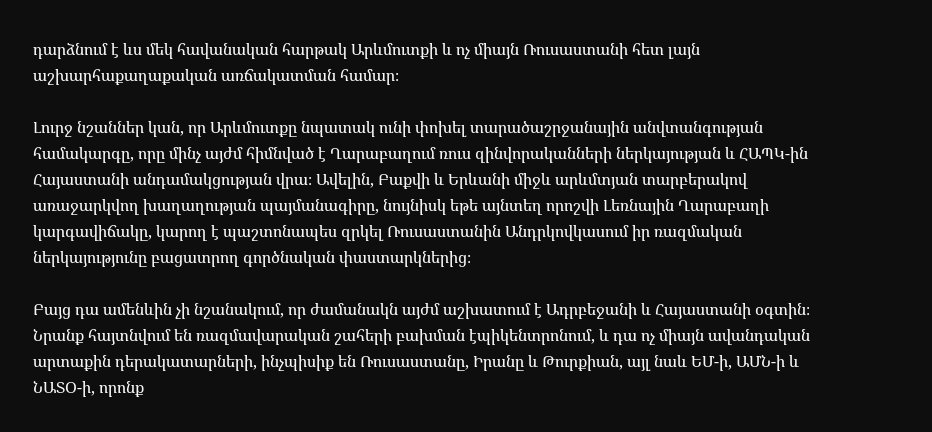դարձնում է ևս մեկ հավանական հարթակ Արևմուտքի և ոչ միայն Ռուսաստանի հետ լայն աշխարհաքաղաքական առճակատման համար։

Լուրջ նշաններ կան, որ Արևմուտքը նպատակ ունի փոխել տարածաշրջանային անվտանգության համակարգը, որը մինչ այժմ հիմնված է Ղարաբաղում ռուս զինվորականների ներկայության և ՀԱՊԿ-ին Հայաստանի անդամակցության վրա։ Ավելին, Բաքվի և Երևանի միջև արևմտյան տարբերակով առաջարկվող խաղաղության պայմանագիրը, նույնիսկ եթե այնտեղ որոշվի Լեռնային Ղարաբաղի կարգավիճակը, կարող է պաշտոնապես զրկել Ռուսաստանին Անդրկովկասում իր ռազմական ներկայությունը բացատրող գործնական փաստարկներից։

Բայց դա ամենևին չի նշանակում, որ ժամանակն այժմ աշխատում է Ադրբեջանի և Հայաստանի օգտին։ Նրանք հայտնվում են ռազմավարական շահերի բախման էպիկենտրոնում, և դա ոչ միայն ավանդական արտաքին դերակատարների, ինչպիսիք են Ռուսաստանը, Իրանը և Թուրքիան, այլ նաև ԵՄ-ի, ԱՄՆ-ի և ՆԱՏՕ-ի, որոնք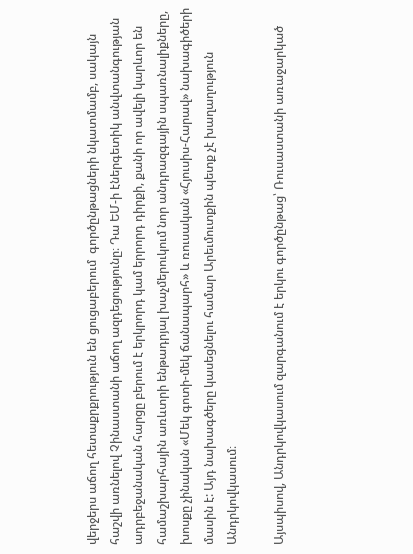վերջերս աճող հետաքրքրություն են ցուցաբերում  գործընթացների նկատմամբ, սակայն հաշվի առնելով Չինաստանի աճող ազդեցությունը։ Դա ԵՄ-ի էներգետիկ անվտանգության ադրբեջանական հարցը բերում է երկրորդ կամ երրորդ դիրքի, քանի որ ավելի կարևոր են համաշխարհային առևտրի ենթադրյալ խաչմերուկում նոր անդրազգային սպառնալիքները, խոսքը չինական «Մեկ գոտի-մեկ ճանապարհ» և ռուսական «Հյուսիս-Հարավ» նախագիծերի մասին է: Այդ նախագծերը կասեցնելու համար Արեւմուտքին պետք չէ խաղաղություն Անդրկովկասում։

Այսպիսով, Անդրկովկասում զարգանում է երկու գործընթաց՝ Ռուսաստանի առաջարկած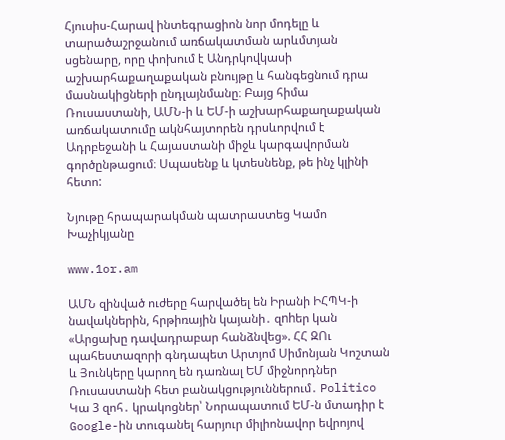Հյուսիս-Հարավ ինտեգրացիոն նոր մոդելը և տարածաշրջանում առճակատման արևմտյան սցենարը, որը փոխում է Անդրկովկասի աշխարհաքաղաքական բնույթը և հանգեցնում դրա մասնակիցների ընդլայնմանը։ Բայց հիմա Ռուսաստանի, ԱՄՆ-ի և ԵՄ-ի աշխարհաքաղաքական առճակատումը ակնհայտորեն դրսևորվում է Ադրբեջանի և Հայաստանի միջև կարգավորման գործընթացում։ Սպասենք և կտեսնենք, թե ինչ կլինի հետո:

Նյութը հրապարակման պատրաստեց Կամո Խաչիկյանը

www.1or.am

ԱՄՆ զինված ուժերը հարվածել են Իրանի ԻՀՊԿ-ի նավակներին, հրթիռային կայանի․ զnhեր կան «Արցախը դավադրաբար հանձնվեց». ՀՀ ԶՈւ պահեստազորի գնդապետ Արտյոմ Սիմոնյան Կոշտան և Յունկերը կարող են դառնալ ԵՄ միջնորդներ Ռուսաստանի հետ բանակցություններում․ Politico Կա 3 զոհ․ կրակոցներ՝ Նորապատում ԵՄ-ն մտադիր է Google-ին տուգանել հարյուր միլիոնավոր եվրոյով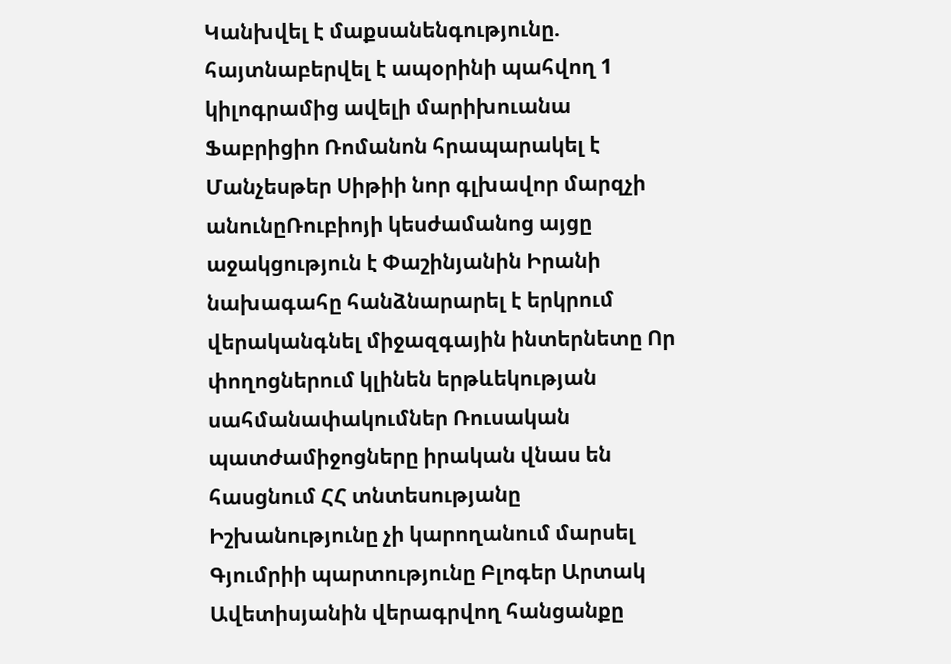Կանխվել է մաքսանենգությունը. հայտնաբերվել է ապօրինի պահվող 1 կիլոգրամից ավելի մարիխուանա Ֆաբրիցիո Ռոմանոն հրապարակել է Մանչեսթեր Սիթիի նոր գլխավոր մարզչի անունըՌուբիոյի կեսժամանոց այցը աջակցություն է Փաշինյանին Իրանի նախագահը հանձնարարել է երկրում վերականգնել միջազգային ինտերնետը Որ փողոցներում կլինեն երթևեկության սահմանափակումներ Ռուսական պատժամիջոցները իրական վնաս են հասցնում ՀՀ տնտեսությանը Իշխանությունը չի կարողանում մարսել Գյումրիի պարտությունը Բլոգեր Արտակ Ավետիսյանին վերագրվող հանցանքը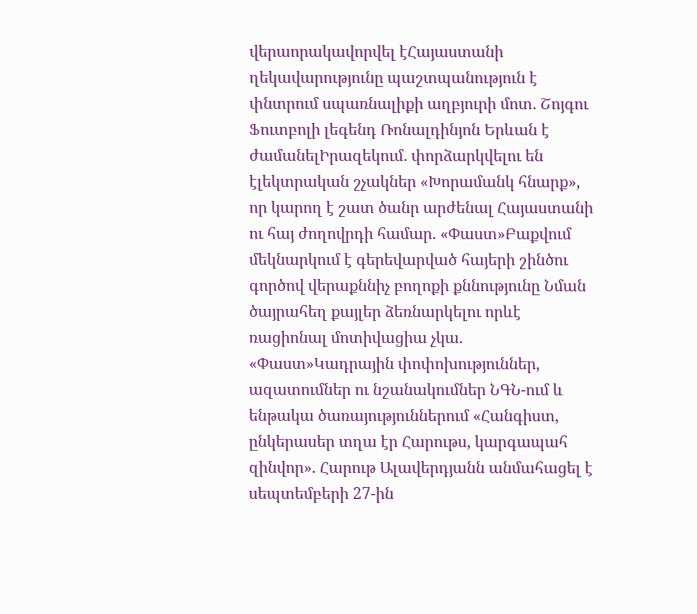վերաորակավորվել էՀայաստանի ղեկավարությունը պաշտպանություն է փնտրում սպառնալիքի աղբյուրի մոտ․ Շոյգու Ֆուտբոլի լեգենդ Ռոնալդինյոն Երևան է ժամանելԻրազեկում․ փորձարկվելու են էլեկտրական շչակներ «Խորամանկ հնարք», որ կարող է շատ ծանր արժենալ Հայաստանի ու հայ ժողովրդի համար. «Փաստ»Բաքվում մեկնարկում է գերեվարված հայերի շինծու գործով վերաքննիչ բողոքի քննությունը Նման ծայրահեղ քայլեր ձեռնարկելու որևէ ռացիոնալ մոտիվացիա չկա. «Փաստ»Կադրային փոփոխություններ, ազատումներ ու նշանակումներ ՆԳՆ-ում և ենթակա ծառայություններում «Հանգիստ, ընկերասեր տղա էր Հարութս, կարգապահ զինվոր». Հարութ Ալավերդյանն անմահացել է սեպտեմբերի 27-ին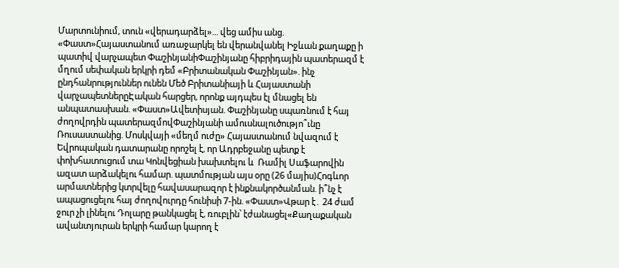Մարտունիում, տուն «վերադարձել»... վեց ամիս անց. «Փաստ»Հայաստանում առաջարկել են վերանվանել Իջևան քաղաքը ի պատիվ վարչապետ ՓաշինյանիՓաշինյանը հիբրիդային պատերազմ է մղում սեփական երկրի դեմ «Բրիտանական Փաշինյան». ինչ ընդհանրություններ ունեն Մեծ Բրիտանիայի և Հայաստանի վարչապետներըԷական հարցեր, որոնք այդպես էլ մնացել են անպատասխան. «Փաստ»Ավետիսյան. Փաշինյանը սպառնում է հայ ժողովրդին պատերազմովՓաշինյանի ամուսնալուծությո՞ւնը Ռուսաստանից. Մոսկվայի «մեղմ ուժը» Հայաստանում նվազում է Եվրոպական դատարանը որոշել է, որ Ադրբեջանը պետք է փոխհատուցում տա Կոնվեցիան խախտելու և  Ռամիլ Սաֆարովին ազատ արձակելու համար. պատմության այս օրը (26 մայիս)Հոգևոր արմատներից կտրվելը հավասարազոր է ինքնակործանման. ի՞նչ է ապացուցելու հայ ժողովուրդը հունիսի 7-ին. «Փաստ»Վթար է․ 24 ժամ ջուր չի լինելու Դոլարը թանկացել է, ռուբլին՝ էժանացել«Քաղաքական ավանտյուրան երկրի համար կարող է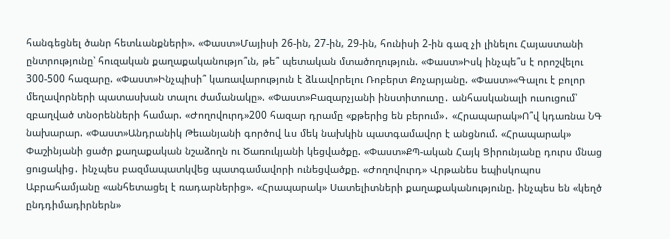հանգեցնել ծանր հետևանքների». «Փաստ»Մայիսի 26-ին, 27-ին, 29-ին, հունիսի 2-ին գազ չի լինելու Հայաստանի ընտրությունը՝ հուզական քաղաքականությո՞ւն, թե՞ պետական մտածողություն. «Փաստ»Իսկ ինչպե՞ս է որոշվելու 300-500 հազարը. «Փաստ»Ինչպիսի՞ կառավարություն է ձևավորելու Ռոբերտ Քոչարյանը. «Փաստ»«Գալու է բոլոր մեղավորների պատասխան տալու ժամանակը». «Փաստ»Բազարչյանի ինստիտուտը․ անհասկանալի ուսուցում՝ զբաղված տնօրենների համար. «Ժողովուրդ»200 հազար դրամը «քթերից են բերում»․ «Հրապարակ»Ո՞վ կդառնա ՆԳ նախարար. «Փաստ»Անդրանիկ Թեւանյանի գործով ևս մեկ նախկին պատգամավոր է անցնում. «Հրապարակ» Փաշինյանի ցածր քաղաքական նշաձողն ու Ծառուկյանի կեցվածքը. «Փաստ»ՔՊ-ական Հայկ Ցիրունյանը դուրս մնաց ցուցակից․ ինչպես բազմապատկվեց պատգամավորի ունեցվածքը. «Ժողովուրդ» Վրթանես եպիսկոպոս Աբրահամյանը «անհետացել է ռադարներից». «Հրապարակ» Սատելիտների քաղաքականությունը. ինչպես են «կեղծ ընդդիմադիրներն»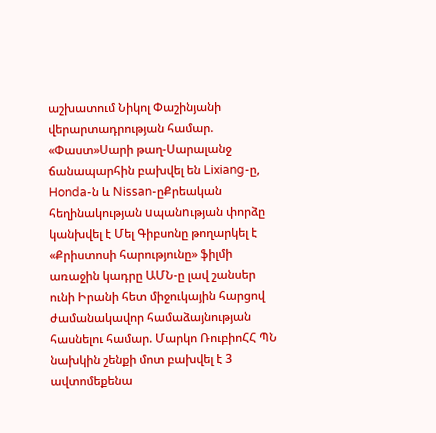աշխատում Նիկոլ Փաշինյանի վերարտադրության համար. «Փաստ»Սարի թաղ-Սարալանջ ճանապարհին բախվել են Lixiang-ը, Honda-ն և Nissan-ըՔրեական հեղինակության uպանnւթյան փորձը կանխվել է Մել Գիբսոնը թողարկել է «Քրիստոսի հարությունը» ֆիլմի առաջին կադրը ԱՄՆ-ը լավ շանսեր ունի Իրանի հետ միջուկային հարցով ժամանակավոր համաձայնության հասնելու համար. Մարկո ՌուբիոՀՀ ՊՆ նախկին շենքի մոտ բախվել է 3 ավտոմեքենա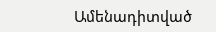Ամենադիտված